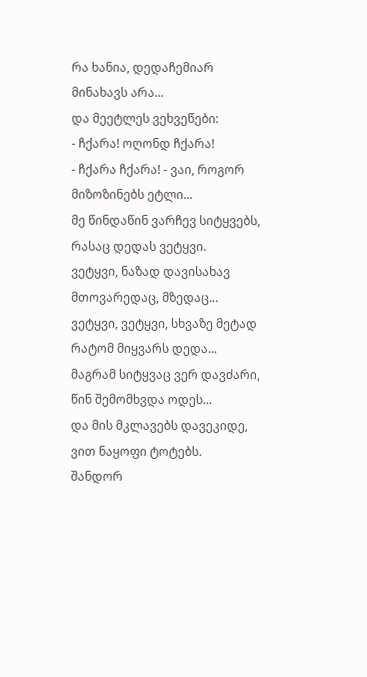რა ხანია, დედაჩემიარ მინახავს არა...
და მეეტლეს ვეხვეწები:
- ჩქარა! ოღონდ ჩქარა!
- ჩქარა ჩქარა! - ვაი, როგორ
მიზოზინებს ეტლი...
მე წინდაწინ ვარჩევ სიტყვებს,
რასაც დედას ვეტყვი.
ვეტყვი, ნაზად დავისახავ
მთოვარედაც, მზედაც...
ვეტყვი, ვეტყვი, სხვაზე მეტად
რატომ მიყვარს დედა...
მაგრამ სიტყვაც ვერ დავძარი,
წინ შემომხვდა ოდეს...
და მის მკლავებს დავეკიდე,
ვით ნაყოფი ტოტებს.
შანდორ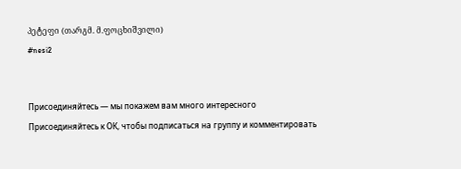პეტეფი (თარგმ. მ.ფოცხიშვილი)
#nesi2


Присоединяйтесь — мы покажем вам много интересного
Присоединяйтесь к ОК, чтобы подписаться на группу и комментировать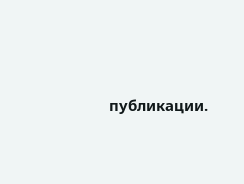публикации.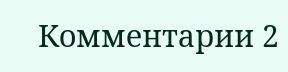Комментарии 2